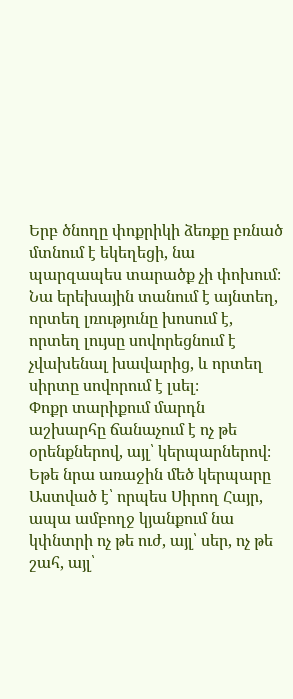Երբ ծնողը փոքրիկի ձեռքը բռնած մտնում է եկեղեցի, նա պարզապես տարածք չի փոխում։ Նա երեխային տանում է այնտեղ, որտեղ լռությունը խոսում է, որտեղ լույսը սովորեցնում է չվախենալ խավարից, և որտեղ սիրտը սովորում է լսել։
Փոքր տարիքում մարդն աշխարհը ճանաչում է ոչ թե օրենքներով, այլ՝ կերպարներով։ Եթե նրա առաջին մեծ կերպարը Աստված է՝ որպես Սիրող Հայր, ապա ամբողջ կյանքում նա կփնտրի ոչ թե ուժ, այլ՝ սեր, ոչ թե շահ, այլ՝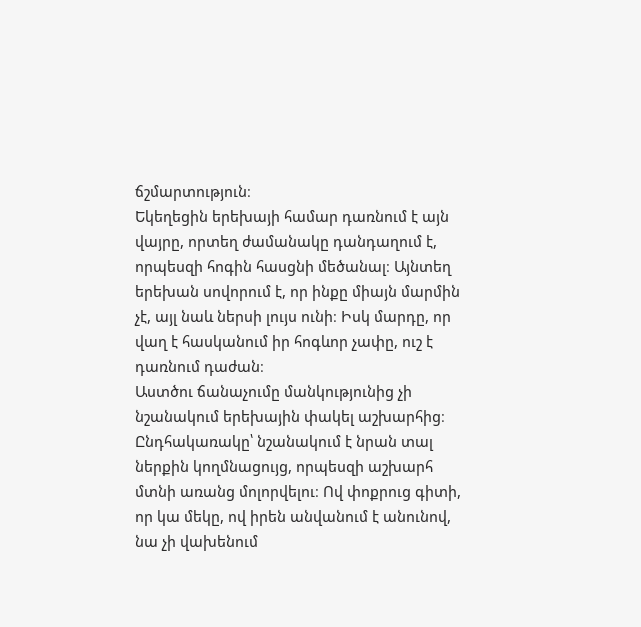ճշմարտություն։
Եկեղեցին երեխայի համար դառնում է այն վայրը, որտեղ ժամանակը դանդաղում է, որպեսզի հոգին հասցնի մեծանալ։ Այնտեղ երեխան սովորում է, որ ինքը միայն մարմին չէ, այլ նաև ներսի լույս ունի։ Իսկ մարդը, որ վաղ է հասկանում իր հոգևոր չափը, ուշ է դառնում դաժան։
Աստծու ճանաչումը մանկությունից չի նշանակում երեխային փակել աշխարհից։ Ընդհակառակը՝ նշանակում է նրան տալ ներքին կողմնացույց, որպեսզի աշխարհ մտնի առանց մոլորվելու։ Ով փոքրուց գիտի, որ կա մեկը, ով իրեն անվանում է անունով, նա չի վախենում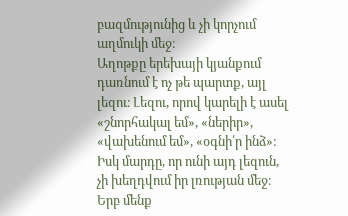բազմությունից և չի կորչում աղմուկի մեջ։
Աղոթքը երեխայի կյանքում դառնում է ոչ թե պարտք, այլ լեզու։ Լեզու, որով կարելի է ասել «շնորհակալ եմ», «ներիր», «վախենում եմ», «օգնի՛ր ինձ»։ Իսկ մարդը, որ ունի այդ լեզուն, չի խեղդվում իր լռության մեջ։
Երբ մենք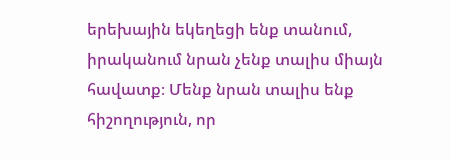երեխային եկեղեցի ենք տանում, իրականում նրան չենք տալիս միայն հավատք։ Մենք նրան տալիս ենք հիշողություն, որ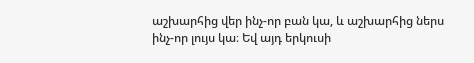աշխարհից վեր ինչ-որ բան կա, և աշխարհից ներս ինչ-որ լույս կա։ Եվ այդ երկուսի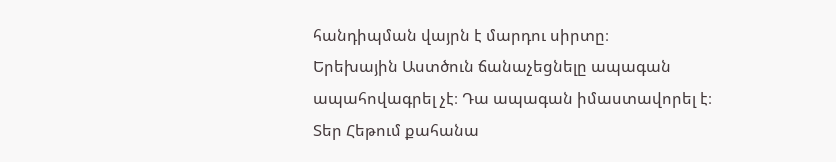հանդիպման վայրն է մարդու սիրտը։
Երեխային Աստծուն ճանաչեցնելը ապագան ապահովագրել չէ։ Դա ապագան իմաստավորել է։
Տեր Հեթում քահանա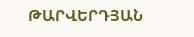ԹԱՐՎԵՐԴՅԱՆ